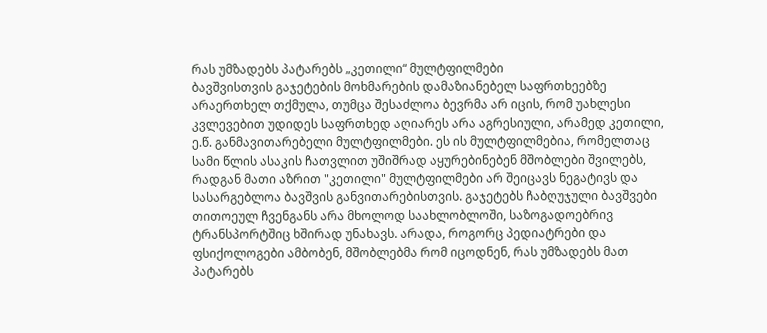რას უმზადებს პატარებს „კეთილი“ მულტფილმები
ბავშვისთვის გაჯეტების მოხმარების დამაზიანებელ საფრთხეებზე არაერთხელ თქმულა, თუმცა შესაძლოა ბევრმა არ იცის, რომ უახლესი კვლევებით უდიდეს საფრთხედ აღიარეს არა აგრესიული, არამედ კეთილი, ე.წ. განმავითარებელი მულტფილმები. ეს ის მულტფილმებია, რომელთაც სამი წლის ასაკის ჩათვლით უშიშრად აყურებინებენ მშობლები შვილებს, რადგან მათი აზრით "კეთილი" მულტფილმები არ შეიცავს ნეგატივს და სასარგებლოა ბავშვის განვითარებისთვის. გაჯეტებს ჩაბღუჯული ბავშვები თითოეულ ჩვენგანს არა მხოლოდ საახლობლოში, საზოგადოებრივ ტრანსპორტშიც ხშირად უნახავს. არადა, როგორც პედიატრები და ფსიქოლოგები ამბობენ, მშობლებმა რომ იცოდნენ, რას უმზადებს მათ პატარებს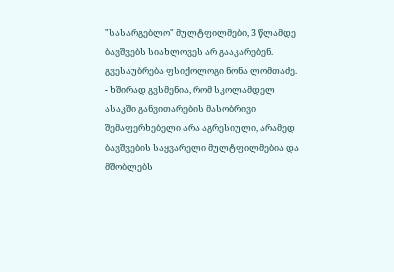"სასარგებლო" მულტფილმები, 3 წლამდე ბავშვებს სიახლოვეს არ გააკარებენ. გვესაუბრება ფსიქოლოგი ნონა ლომთაძე.
- ხშირად გვსმენია, რომ სკოლამდელ ასაკში განვითარების მასობრივი შემაფერხებელი არა აგრესიული, არამედ ბავშვების საყვარელი მულტფილმებია და მშობლებს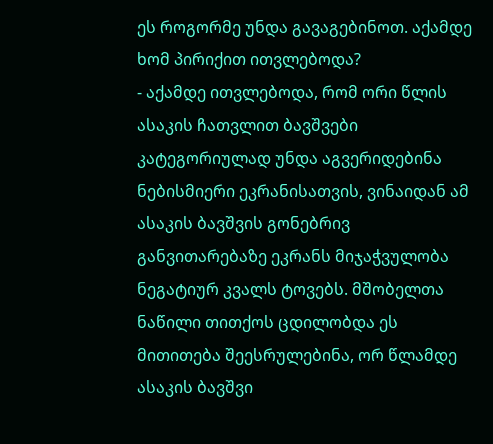ეს როგორმე უნდა გავაგებინოთ. აქამდე ხომ პირიქით ითვლებოდა?
- აქამდე ითვლებოდა, რომ ორი წლის ასაკის ჩათვლით ბავშვები კატეგორიულად უნდა აგვერიდებინა ნებისმიერი ეკრანისათვის, ვინაიდან ამ ასაკის ბავშვის გონებრივ განვითარებაზე ეკრანს მიჯაჭვულობა ნეგატიურ კვალს ტოვებს. მშობელთა ნაწილი თითქოს ცდილობდა ეს მითითება შეესრულებინა, ორ წლამდე ასაკის ბავშვი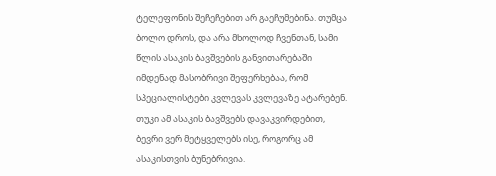ტელეფონის შეჩეჩებით არ გაეჩუმებინა. თუმცა
ბოლო დროს, და არა მხოლოდ ჩვენთან, სამი წლის ასაკის ბავშვების განვითარებაში იმდენად მასობრივი შეფერხებაა, რომ სპეციალისტები კვლევას კვლევაზე ატარებენ. თუკი ამ ასაკის ბავშვებს დავაკვირდებით, ბევრი ვერ მეტყველებს ისე, როგორც ამ ასაკისთვის ბუნებრივია.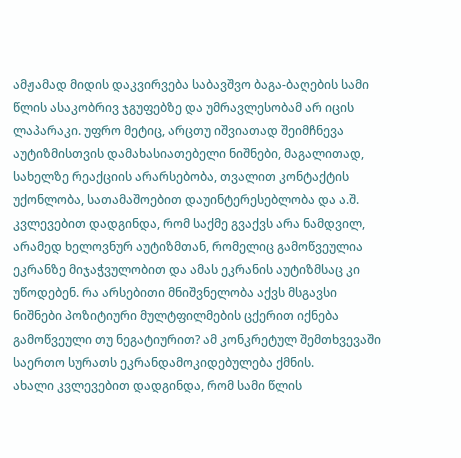ამჟამად მიდის დაკვირვება საბავშვო ბაგა-ბაღების სამი წლის ასაკობრივ ჯგუფებზე და უმრავლესობამ არ იცის ლაპარაკი. უფრო მეტიც, არცთუ იშვიათად შეიმჩნევა აუტიზმისთვის დამახასიათებელი ნიშნები, მაგალითად, სახელზე რეაქციის არარსებობა, თვალით კონტაქტის უქონლობა, სათამაშოებით დაუინტერესებლობა და ა.შ. კვლევებით დადგინდა, რომ საქმე გვაქვს არა ნამდვილ, არამედ ხელოვნურ აუტიზმთან, რომელიც გამოწვეულია ეკრანზე მიჯაჭვულობით და ამას ეკრანის აუტიზმსაც კი უწოდებენ. რა არსებითი მნიშვნელობა აქვს მსგავსი ნიშნები პოზიტიური მულტფილმების ცქერით იქნება გამოწვეული თუ ნეგატიურით? ამ კონკრეტულ შემთხვევაში საერთო სურათს ეკრანდამოკიდებულება ქმნის.
ახალი კვლევებით დადგინდა, რომ სამი წლის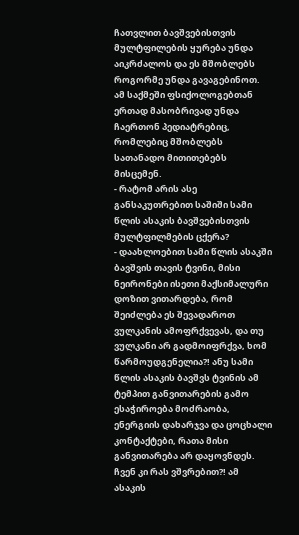ჩათვლით ბავშვებისთვის მულტფილების ყურება უნდა აიკრძალოს და ეს მშობლებს როგორმე უნდა გავაგებინოთ.
ამ საქმეში ფსიქოლოგებთან ერთად მასობრივად უნდა ჩაერთონ პედიატრებიც, რომლებიც მშობლებს სათანადო მითითებებს მისცემენ.
- რატომ არის ასე განსაკუთრებით საშიში სამი წლის ასაკის ბავშვებისთვის მულტფილმების ცქერა?
- დაახლოებით სამი წლის ასაკში ბავშვის თავის ტვინი, მისი ნეირონები ისეთი მაქსიმალური დოზით ვითარდება, რომ შეიძლება ეს შევადაროთ ვულკანის ამოფრქვევას, და თუ ვულკანი არ გადმოიფრქვა, ხომ წარმოუდგენელია?! ანუ სამი წლის ასაკის ბავშვს ტვინის ამ ტემპით განვითარების გამო ესაჭიროება მოძრაობა, ენერგიის დახარჯვა და ცოცხალი კონტაქტები, რათა მისი განვითარება არ დაყოვნდეს. ჩვენ კი რას ვშვრებით?! ამ ასაკის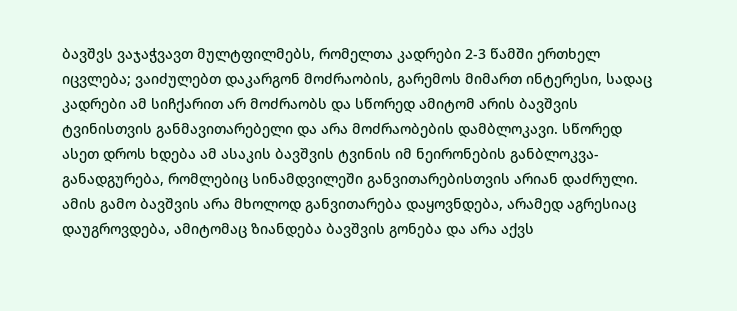ბავშვს ვაჯაჭვავთ მულტფილმებს, რომელთა კადრები 2-3 წამში ერთხელ იცვლება; ვაიძულებთ დაკარგონ მოძრაობის, გარემოს მიმართ ინტერესი, სადაც კადრები ამ სიჩქარით არ მოძრაობს და სწორედ ამიტომ არის ბავშვის ტვინისთვის განმავითარებელი და არა მოძრაობების დამბლოკავი. სწორედ ასეთ დროს ხდება ამ ასაკის ბავშვის ტვინის იმ ნეირონების განბლოკვა-განადგურება, რომლებიც სინამდვილეში განვითარებისთვის არიან დაძრული. ამის გამო ბავშვის არა მხოლოდ განვითარება დაყოვნდება, არამედ აგრესიაც დაუგროვდება, ამიტომაც ზიანდება ბავშვის გონება და არა აქვს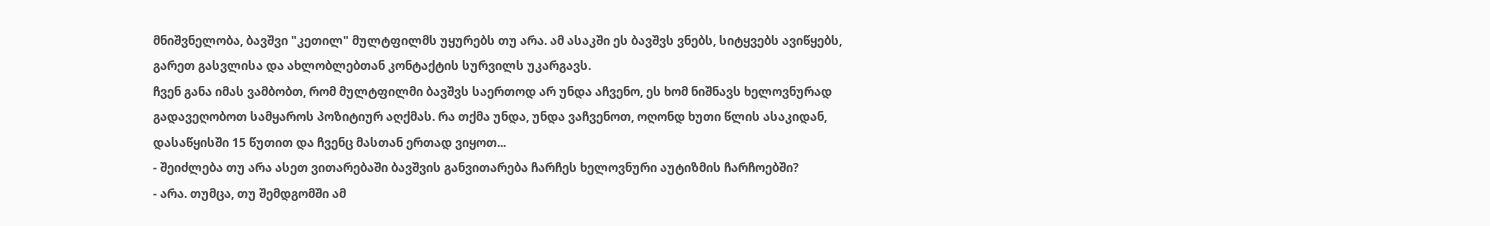მნიშვნელობა, ბავშვი "კეთილ" მულტფილმს უყურებს თუ არა. ამ ასაკში ეს ბავშვს ვნებს, სიტყვებს ავიწყებს, გარეთ გასვლისა და ახლობლებთან კონტაქტის სურვილს უკარგავს.
ჩვენ განა იმას ვამბობთ, რომ მულტფილმი ბავშვს საერთოდ არ უნდა აჩვენო, ეს ხომ ნიშნავს ხელოვნურად გადავეღობოთ სამყაროს პოზიტიურ აღქმას. რა თქმა უნდა, უნდა ვაჩვენოთ, ოღონდ ხუთი წლის ასაკიდან, დასაწყისში 15 წუთით და ჩვენც მასთან ერთად ვიყოთ...
- შეიძლება თუ არა ასეთ ვითარებაში ბავშვის განვითარება ჩარჩეს ხელოვნური აუტიზმის ჩარჩოებში?
- არა. თუმცა, თუ შემდგომში ამ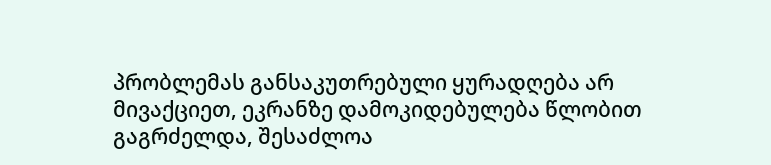პრობლემას განსაკუთრებული ყურადღება არ მივაქციეთ, ეკრანზე დამოკიდებულება წლობით გაგრძელდა, შესაძლოა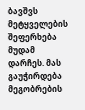ბავშვს მეტყველების შეფერხება მუდამ დარჩეს. მას გაუჭირდება მეგობრების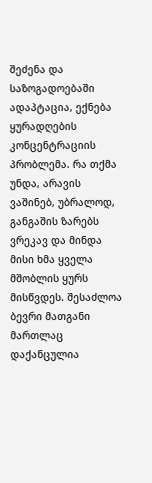შეძენა და საზოგადოებაში ადაპტაცია, ექნება ყურადღების კონცენტრაციის პრობლემა. რა თქმა უნდა, არავის ვაშინებ, უბრალოდ, განგაშის ზარებს ვრეკავ და მინდა მისი ხმა ყველა მშობლის ყურს მისწვდეს. შესაძლოა ბევრი მათგანი მართლაც დაქანცულია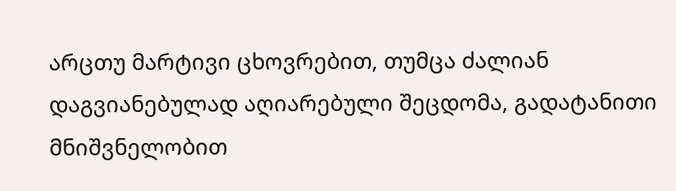არცთუ მარტივი ცხოვრებით, თუმცა ძალიან დაგვიანებულად აღიარებული შეცდომა, გადატანითი მნიშვნელობით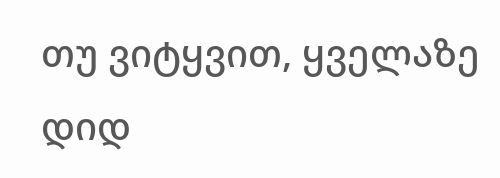თუ ვიტყვით, ყველაზე დიდ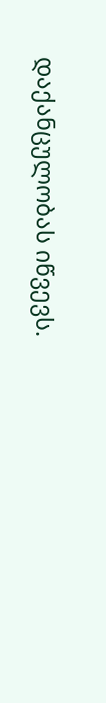დაქანცულობას იწვევს.